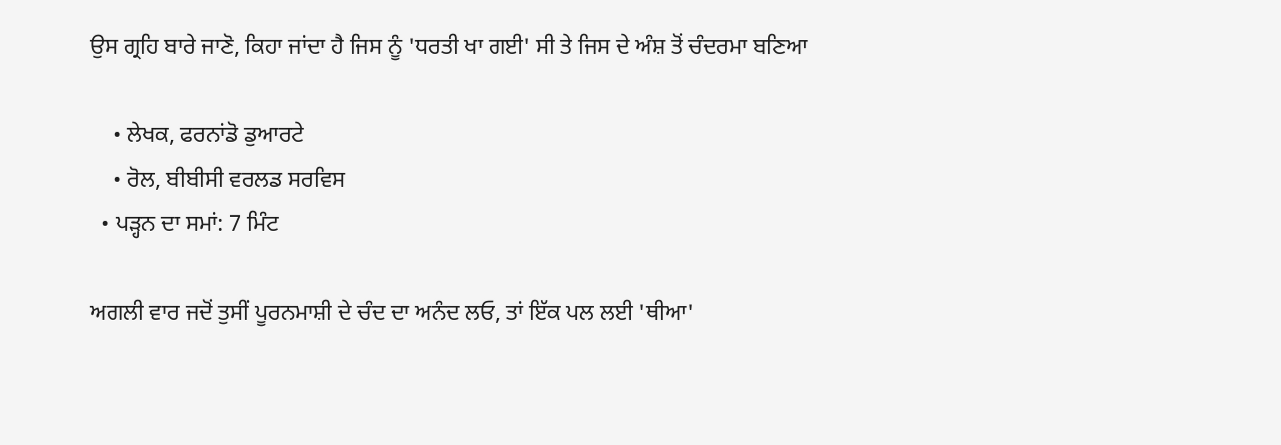ਉਸ ਗ੍ਰਹਿ ਬਾਰੇ ਜਾਣੋ, ਕਿਹਾ ਜਾਂਦਾ ਹੈ ਜਿਸ ਨੂੰ 'ਧਰਤੀ ਖਾ ਗਈ' ਸੀ ਤੇ ਜਿਸ ਦੇ ਅੰਸ਼ ਤੋਂ ਚੰਦਰਮਾ ਬਣਿਆ

    • ਲੇਖਕ, ਫਰਨਾਂਡੋ ਡੁਆਰਟੇ
    • ਰੋਲ, ਬੀਬੀਸੀ ਵਰਲਡ ਸਰਵਿਸ
  • ਪੜ੍ਹਨ ਦਾ ਸਮਾਂ: 7 ਮਿੰਟ

ਅਗਲੀ ਵਾਰ ਜਦੋਂ ਤੁਸੀਂ ਪੂਰਨਮਾਸ਼ੀ ਦੇ ਚੰਦ ਦਾ ਅਨੰਦ ਲਓ, ਤਾਂ ਇੱਕ ਪਲ ਲਈ 'ਥੀਆ'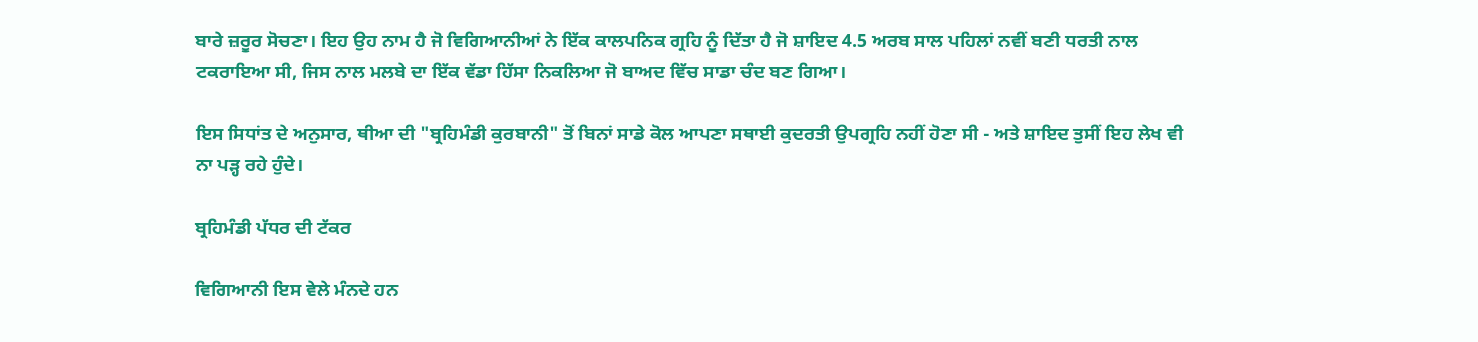ਬਾਰੇ ਜ਼ਰੂਰ ਸੋਚਣਾ। ਇਹ ਉਹ ਨਾਮ ਹੈ ਜੋ ਵਿਗਿਆਨੀਆਂ ਨੇ ਇੱਕ ਕਾਲਪਨਿਕ ਗ੍ਰਹਿ ਨੂੰ ਦਿੱਤਾ ਹੈ ਜੋ ਸ਼ਾਇਦ 4.5 ਅਰਬ ਸਾਲ ਪਹਿਲਾਂ ਨਵੀਂ ਬਣੀ ਧਰਤੀ ਨਾਲ ਟਕਰਾਇਆ ਸੀ, ਜਿਸ ਨਾਲ ਮਲਬੇ ਦਾ ਇੱਕ ਵੱਡਾ ਹਿੱਸਾ ਨਿਕਲਿਆ ਜੋ ਬਾਅਦ ਵਿੱਚ ਸਾਡਾ ਚੰਦ ਬਣ ਗਿਆ।

ਇਸ ਸਿਧਾਂਤ ਦੇ ਅਨੁਸਾਰ, ਥੀਆ ਦੀ "ਬ੍ਰਹਿਮੰਡੀ ਕੁਰਬਾਨੀ" ਤੋਂ ਬਿਨਾਂ ਸਾਡੇ ਕੋਲ ਆਪਣਾ ਸਥਾਈ ਕੁਦਰਤੀ ਉਪਗ੍ਰਹਿ ਨਹੀਂ ਹੋਣਾ ਸੀ - ਅਤੇ ਸ਼ਾਇਦ ਤੁਸੀਂ ਇਹ ਲੇਖ ਵੀ ਨਾ ਪੜ੍ਹ ਰਹੇ ਹੁੰਦੇ।

ਬ੍ਰਹਿਮੰਡੀ ਪੱਧਰ ਦੀ ਟੱਕਰ

ਵਿਗਿਆਨੀ ਇਸ ਵੇਲੇ ਮੰਨਦੇ ਹਨ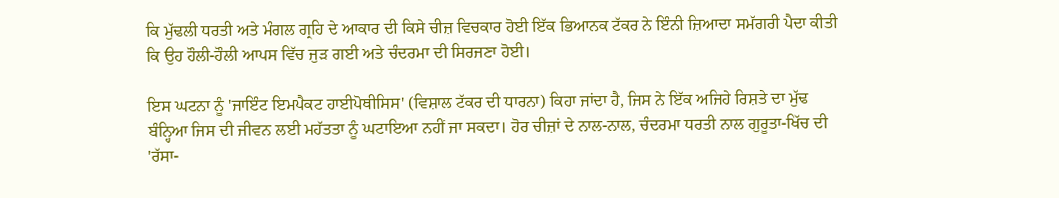ਕਿ ਮੁੱਢਲੀ ਧਰਤੀ ਅਤੇ ਮੰਗਲ ਗ੍ਰਹਿ ਦੇ ਆਕਾਰ ਦੀ ਕਿਸੇ ਚੀਜ਼ ਵਿਚਕਾਰ ਹੋਈ ਇੱਕ ਭਿਆਨਕ ਟੱਕਰ ਨੇ ਇੰਨੀ ਜ਼ਿਆਦਾ ਸਮੱਗਰੀ ਪੈਦਾ ਕੀਤੀ ਕਿ ਉਹ ਹੌਲੀ-ਹੌਲੀ ਆਪਸ ਵਿੱਚ ਜੁੜ ਗਈ ਅਤੇ ਚੰਦਰਮਾ ਦੀ ਸਿਰਜਣਾ ਹੋਈ।

ਇਸ ਘਟਨਾ ਨੂੰ 'ਜਾਇੰਟ ਇਮਪੈਕਟ ਹਾਈਪੋਥੀਸਿਸ' (ਵਿਸ਼ਾਲ ਟੱਕਰ ਦੀ ਧਾਰਨਾ) ਕਿਹਾ ਜਾਂਦਾ ਹੈ, ਜਿਸ ਨੇ ਇੱਕ ਅਜਿਹੇ ਰਿਸ਼ਤੇ ਦਾ ਮੁੱਢ ਬੰਨ੍ਹਿਆ ਜਿਸ ਦੀ ਜੀਵਨ ਲਈ ਮਹੱਤਤਾ ਨੂੰ ਘਟਾਇਆ ਨਹੀਂ ਜਾ ਸਕਦਾ। ਹੋਰ ਚੀਜ਼ਾਂ ਦੇ ਨਾਲ-ਨਾਲ, ਚੰਦਰਮਾ ਧਰਤੀ ਨਾਲ ਗੁਰੂਤਾ-ਖਿੱਚ ਦੀ 'ਰੱਸਾ-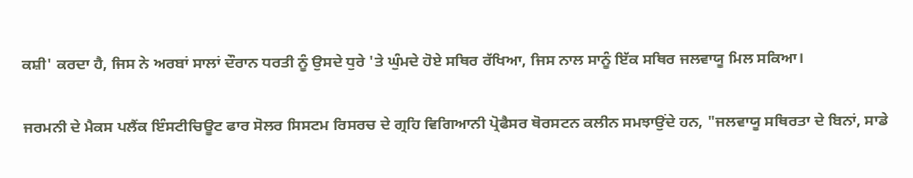ਕਸ਼ੀ' ਕਰਦਾ ਹੈ, ਜਿਸ ਨੇ ਅਰਬਾਂ ਸਾਲਾਂ ਦੌਰਾਨ ਧਰਤੀ ਨੂੰ ਉਸਦੇ ਧੁਰੇ 'ਤੇ ਘੁੰਮਦੇ ਹੋਏ ਸਥਿਰ ਰੱਖਿਆ, ਜਿਸ ਨਾਲ ਸਾਨੂੰ ਇੱਕ ਸਥਿਰ ਜਲਵਾਯੂ ਮਿਲ ਸਕਿਆ।

ਜਰਮਨੀ ਦੇ ਮੈਕਸ ਪਲੈਂਕ ਇੰਸਟੀਚਿਊਟ ਫਾਰ ਸੋਲਰ ਸਿਸਟਮ ਰਿਸਰਚ ਦੇ ਗ੍ਰਹਿ ਵਿਗਿਆਨੀ ਪ੍ਰੋਫੈਸਰ ਥੋਰਸਟਨ ਕਲੀਨ ਸਮਝਾਉਂਦੇ ਹਨ, "ਜਲਵਾਯੂ ਸਥਿਰਤਾ ਦੇ ਬਿਨਾਂ, ਸਾਡੇ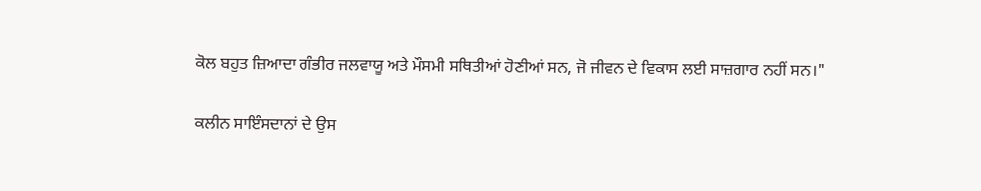ਕੋਲ ਬਹੁਤ ਜ਼ਿਆਦਾ ਗੰਭੀਰ ਜਲਵਾਯੂ ਅਤੇ ਮੌਸਮੀ ਸਥਿਤੀਆਂ ਹੋਣੀਆਂ ਸਨ, ਜੋ ਜੀਵਨ ਦੇ ਵਿਕਾਸ ਲਈ ਸਾਜ਼ਗਾਰ ਨਹੀਂ ਸਨ।"

ਕਲੀਨ ਸਾਇੰਸਦਾਨਾਂ ਦੇ ਉਸ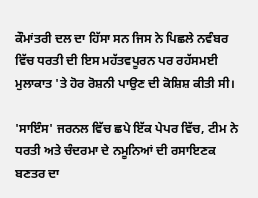ਕੌਮਾਂਤਰੀ ਦਲ ਦਾ ਹਿੱਸਾ ਸਨ ਜਿਸ ਨੇ ਪਿਛਲੇ ਨਵੰਬਰ ਵਿੱਚ ਧਰਤੀ ਦੀ ਇਸ ਮਹੱਤਵਪੂਰਨ ਪਰ ਰਹੱਸਮਈ ਮੁਲਾਕਾਤ 'ਤੇ ਹੋਰ ਰੋਸ਼ਨੀ ਪਾਉਣ ਦੀ ਕੋਸ਼ਿਸ਼ ਕੀਤੀ ਸੀ।

'ਸਾਇੰਸ' ਜਰਨਲ ਵਿੱਚ ਛਪੇ ਇੱਕ ਪੇਪਰ ਵਿੱਚ, ਟੀਮ ਨੇ ਧਰਤੀ ਅਤੇ ਚੰਦਰਮਾ ਦੇ ਨਮੂਨਿਆਂ ਦੀ ਰਸਾਇਣਕ ਬਣਤਰ ਦਾ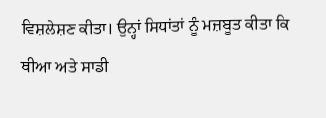ਵਿਸ਼ਲੇਸ਼ਣ ਕੀਤਾ। ਉਨ੍ਹਾਂ ਸਿਧਾਂਤਾਂ ਨੂੰ ਮਜ਼ਬੂਤ ਕੀਤਾ ਕਿ ਥੀਆ ਅਤੇ ਸਾਡੀ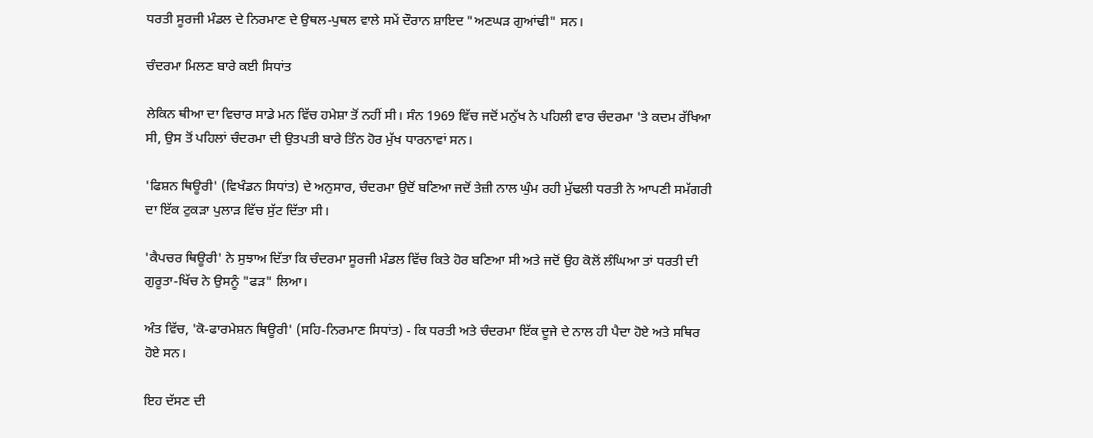ਧਰਤੀ ਸੂਰਜੀ ਮੰਡਲ ਦੇ ਨਿਰਮਾਣ ਦੇ ਉਥਲ-ਪੁਥਲ ਵਾਲੇ ਸਮੇਂ ਦੌਰਾਨ ਸ਼ਾਇਦ "ਅਣਘੜ ਗੁਆਂਢੀ" ਸਨ।

ਚੰਦਰਮਾ ਮਿਲਣ ਬਾਰੇ ਕਈ ਸਿਧਾਂਤ

ਲੇਕਿਨ ਥੀਆ ਦਾ ਵਿਚਾਰ ਸਾਡੇ ਮਨ ਵਿੱਚ ਹਮੇਸ਼ਾ ਤੋਂ ਨਹੀਂ ਸੀ। ਸੰਨ 1969 ਵਿੱਚ ਜਦੋਂ ਮਨੁੱਖ ਨੇ ਪਹਿਲੀ ਵਾਰ ਚੰਦਰਮਾ 'ਤੇ ਕਦਮ ਰੱਖਿਆ ਸੀ, ਉਸ ਤੋਂ ਪਹਿਲਾਂ ਚੰਦਰਮਾ ਦੀ ਉਤਪਤੀ ਬਾਰੇ ਤਿੰਨ ਹੋਰ ਮੁੱਖ ਧਾਰਨਾਵਾਂ ਸਨ।

'ਫਿਸ਼ਨ ਥਿਊਰੀ' (ਵਿਖੰਡਨ ਸਿਧਾਂਤ) ਦੇ ਅਨੁਸਾਰ, ਚੰਦਰਮਾ ਉਦੋਂ ਬਣਿਆ ਜਦੋਂ ਤੇਜ਼ੀ ਨਾਲ ਘੁੰਮ ਰਹੀ ਮੁੱਢਲੀ ਧਰਤੀ ਨੇ ਆਪਣੀ ਸਮੱਗਰੀ ਦਾ ਇੱਕ ਟੁਕੜਾ ਪੁਲਾੜ ਵਿੱਚ ਸੁੱਟ ਦਿੱਤਾ ਸੀ।

'ਕੈਪਚਰ ਥਿਊਰੀ' ਨੇ ਸੁਝਾਅ ਦਿੱਤਾ ਕਿ ਚੰਦਰਮਾ ਸੂਰਜੀ ਮੰਡਲ ਵਿੱਚ ਕਿਤੇ ਹੋਰ ਬਣਿਆ ਸੀ ਅਤੇ ਜਦੋਂ ਉਹ ਕੋਲੋਂ ਲੰਘਿਆ ਤਾਂ ਧਰਤੀ ਦੀ ਗੁਰੂਤਾ-ਖਿੱਚ ਨੇ ਉਸਨੂੰ "ਫੜ" ਲਿਆ।

ਅੰਤ ਵਿੱਚ, 'ਕੋ-ਫਾਰਮੇਸ਼ਨ ਥਿਊਰੀ' (ਸਹਿ-ਨਿਰਮਾਣ ਸਿਧਾਂਤ) - ਕਿ ਧਰਤੀ ਅਤੇ ਚੰਦਰਮਾ ਇੱਕ ਦੂਜੇ ਦੇ ਨਾਲ ਹੀ ਪੈਦਾ ਹੋਏ ਅਤੇ ਸਥਿਰ ਹੋਏ ਸਨ।

ਇਹ ਦੱਸਣ ਦੀ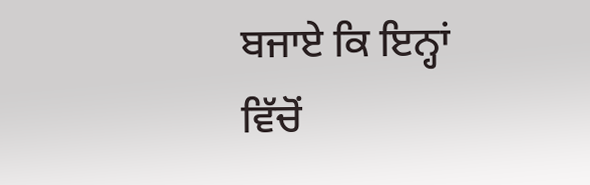ਬਜਾਏ ਕਿ ਇਨ੍ਹਾਂ ਵਿੱਚੋਂ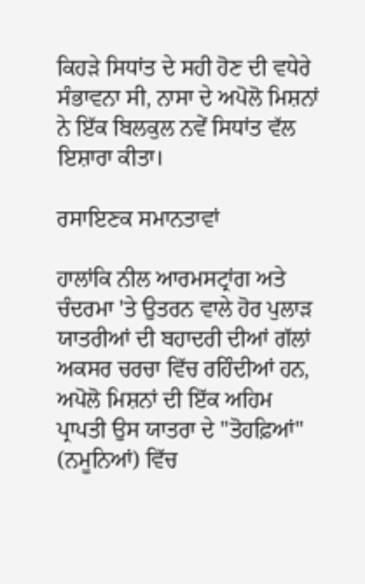ਕਿਹੜੇ ਸਿਧਾਂਤ ਦੇ ਸਹੀ ਹੋਣ ਦੀ ਵਧੇਰੇ ਸੰਭਾਵਨਾ ਸੀ, ਨਾਸਾ ਦੇ ਅਪੋਲੋ ਮਿਸ਼ਨਾਂ ਨੇ ਇੱਕ ਬਿਲਕੁਲ ਨਵੇਂ ਸਿਧਾਂਤ ਵੱਲ ਇਸ਼ਾਰਾ ਕੀਤਾ।

ਰਸਾਇਣਕ ਸਮਾਨਤਾਵਾਂ

ਹਾਲਾਂਕਿ ਨੀਲ ਆਰਮਸਟ੍ਰਾਂਗ ਅਤੇ ਚੰਦਰਮਾ 'ਤੇ ਉਤਰਨ ਵਾਲੇ ਹੋਰ ਪੁਲਾੜ ਯਾਤਰੀਆਂ ਦੀ ਬਹਾਦਰੀ ਦੀਆਂ ਗੱਲਾਂ ਅਕਸਰ ਚਰਚਾ ਵਿੱਚ ਰਹਿੰਦੀਆਂ ਹਨ, ਅਪੋਲੋ ਮਿਸ਼ਨਾਂ ਦੀ ਇੱਕ ਅਹਿਮ ਪ੍ਰਾਪਤੀ ਉਸ ਯਾਤਰਾ ਦੇ "ਤੋਹਫ਼ਿਆਂ" (ਨਮੂਨਿਆਂ) ਵਿੱਚ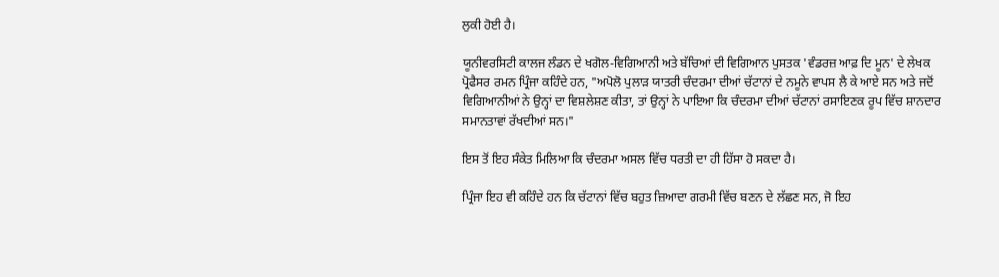ਲੁਕੀ ਹੋਈ ਹੈ।

ਯੂਨੀਵਰਸਿਟੀ ਕਾਲਜ ਲੰਡਨ ਦੇ ਖਗੋਲ-ਵਿਗਿਆਨੀ ਅਤੇ ਬੱਚਿਆਂ ਦੀ ਵਿਗਿਆਨ ਪੁਸਤਕ 'ਵੰਡਰਜ਼ ਆਫ਼ ਦਿ ਮੂਨ' ਦੇ ਲੇਖਕ ਪ੍ਰੋਫੈਸਰ ਰਮਨ ਪ੍ਰਿੰਜਾ ਕਹਿੰਦੇ ਹਨ, "ਅਪੋਲੋ ਪੁਲਾੜ ਯਾਤਰੀ ਚੰਦਰਮਾ ਦੀਆਂ ਚੱਟਾਨਾਂ ਦੇ ਨਮੂਨੇ ਵਾਪਸ ਲੈ ਕੇ ਆਏ ਸਨ ਅਤੇ ਜਦੋਂ ਵਿਗਿਆਨੀਆਂ ਨੇ ਉਨ੍ਹਾਂ ਦਾ ਵਿਸ਼ਲੇਸ਼ਣ ਕੀਤਾ, ਤਾਂ ਉਨ੍ਹਾਂ ਨੇ ਪਾਇਆ ਕਿ ਚੰਦਰਮਾ ਦੀਆਂ ਚੱਟਾਨਾਂ ਰਸਾਇਣਕ ਰੂਪ ਵਿੱਚ ਸ਼ਾਨਦਾਰ ਸਮਾਨਤਾਵਾਂ ਰੱਖਦੀਆਂ ਸਨ।"

ਇਸ ਤੋਂ ਇਹ ਸੰਕੇਤ ਮਿਲਿਆ ਕਿ ਚੰਦਰਮਾ ਅਸਲ ਵਿੱਚ ਧਰਤੀ ਦਾ ਹੀ ਹਿੱਸਾ ਹੋ ਸਕਦਾ ਹੈ।

ਪ੍ਰਿੰਜਾ ਇਹ ਵੀ ਕਹਿੰਦੇ ਹਨ ਕਿ ਚੱਟਾਨਾਂ ਵਿੱਚ ਬਹੁਤ ਜ਼ਿਆਦਾ ਗਰਮੀ ਵਿੱਚ ਬਣਨ ਦੇ ਲੱਛਣ ਸਨ, ਜੋ ਇਹ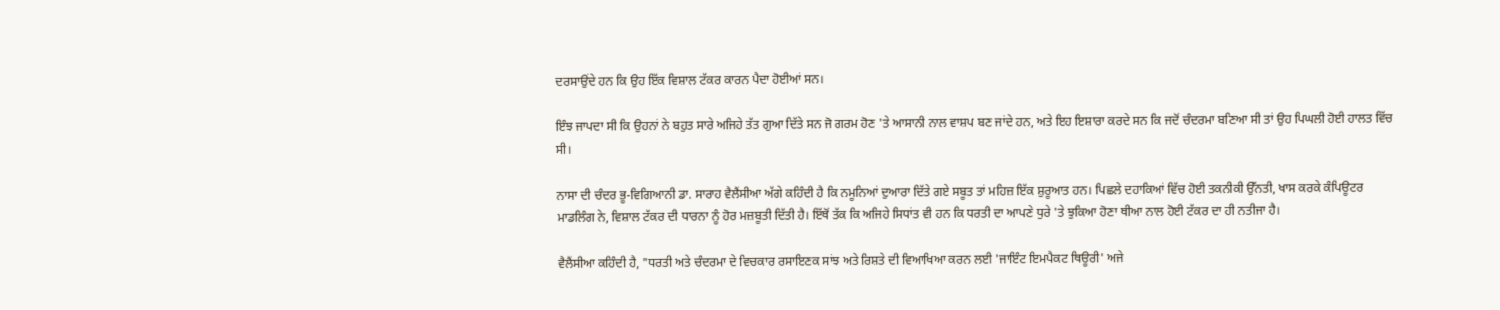ਦਰਸਾਉਂਦੇ ਹਨ ਕਿ ਉਹ ਇੱਕ ਵਿਸ਼ਾਲ ਟੱਕਰ ਕਾਰਨ ਪੈਦਾ ਹੋਈਆਂ ਸਨ।

ਇੰਝ ਜਾਪਦਾ ਸੀ ਕਿ ਉਹਨਾਂ ਨੇ ਬਹੁਤ ਸਾਰੇ ਅਜਿਹੇ ਤੱਤ ਗੁਆ ਦਿੱਤੇ ਸਨ ਜੋ ਗਰਮ ਹੋਣ 'ਤੇ ਆਸਾਨੀ ਨਾਲ ਵਾਸ਼ਪ ਬਣ ਜਾਂਦੇ ਹਨ, ਅਤੇ ਇਹ ਇਸ਼ਾਰਾ ਕਰਦੇ ਸਨ ਕਿ ਜਦੋਂ ਚੰਦਰਮਾ ਬਣਿਆ ਸੀ ਤਾਂ ਉਹ ਪਿਘਲੀ ਹੋਈ ਹਾਲਤ ਵਿੱਚ ਸੀ।

ਨਾਸਾ ਦੀ ਚੰਦਰ ਭੂ-ਵਿਗਿਆਨੀ ਡਾ. ਸਾਰਾਹ ਵੈਲੈਂਸੀਆ ਅੱਗੇ ਕਹਿੰਦੀ ਹੈ ਕਿ ਨਮੂਨਿਆਂ ਦੁਆਰਾ ਦਿੱਤੇ ਗਏ ਸਬੂਤ ਤਾਂ ਮਹਿਜ਼ ਇੱਕ ਸ਼ੁਰੂਆਤ ਹਨ। ਪਿਛਲੇ ਦਹਾਕਿਆਂ ਵਿੱਚ ਹੋਈ ਤਕਨੀਕੀ ਉੱਨਤੀ, ਖਾਸ ਕਰਕੇ ਕੰਪਿਊਟਰ ਮਾਡਲਿੰਗ ਨੇ, ਵਿਸ਼ਾਲ ਟੱਕਰ ਦੀ ਧਾਰਨਾ ਨੂੰ ਹੋਰ ਮਜ਼ਬੂਤੀ ਦਿੱਤੀ ਹੈ। ਇੱਥੋਂ ਤੱਕ ਕਿ ਅਜਿਹੇ ਸਿਧਾਂਤ ਵੀ ਹਨ ਕਿ ਧਰਤੀ ਦਾ ਆਪਣੇ ਧੁਰੇ 'ਤੇ ਝੁਕਿਆ ਹੋਣਾ ਥੀਆ ਨਾਲ ਹੋਈ ਟੱਕਰ ਦਾ ਹੀ ਨਤੀਜਾ ਹੈ।

ਵੈਲੈਂਸੀਆ ਕਹਿੰਦੀ ਹੈ, "ਧਰਤੀ ਅਤੇ ਚੰਦਰਮਾ ਦੇ ਵਿਚਕਾਰ ਰਸਾਇਣਕ ਸਾਂਝ ਅਤੇ ਰਿਸ਼ਤੇ ਦੀ ਵਿਆਖਿਆ ਕਰਨ ਲਈ 'ਜਾਇੰਟ ਇਮਪੈਕਟ ਥਿਊਰੀ' ਅਜੇ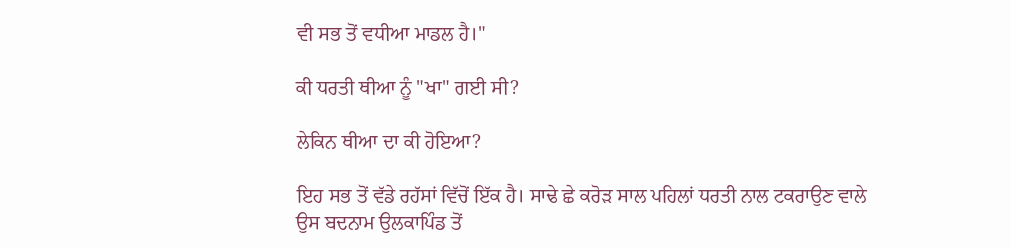ਵੀ ਸਭ ਤੋਂ ਵਧੀਆ ਮਾਡਲ ਹੈ।"

ਕੀ ਧਰਤੀ ਥੀਆ ਨੂੰ "ਖਾ" ਗਈ ਸੀ?

ਲੇਕਿਨ ਥੀਆ ਦਾ ਕੀ ਹੋਇਆ?

ਇਹ ਸਭ ਤੋਂ ਵੱਡੇ ਰਹੱਸਾਂ ਵਿੱਚੋਂ ਇੱਕ ਹੈ। ਸਾਢੇ ਛੇ ਕਰੋੜ ਸਾਲ ਪਹਿਲਾਂ ਧਰਤੀ ਨਾਲ ਟਕਰਾਉਣ ਵਾਲੇ ਉਸ ਬਦਨਾਮ ਉਲਕਾਪਿੰਡ ਤੋਂ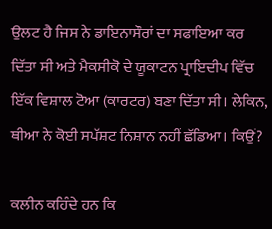ਉਲਟ ਹੈ ਜਿਸ ਨੇ ਡਾਇਨਾਸੌਰਾਂ ਦਾ ਸਫਾਇਆ ਕਰ ਦਿੱਤਾ ਸੀ ਅਤੇ ਮੈਕਸੀਕੋ ਦੇ ਯੂਕਾਟਨ ਪ੍ਰਾਇਦੀਪ ਵਿੱਚ ਇੱਕ ਵਿਸ਼ਾਲ ਟੋਆ (ਕਾਰਟਰ) ਬਣਾ ਦਿੱਤਾ ਸੀ। ਲੇਕਿਨ, ਥੀਆ ਨੇ ਕੋਈ ਸਪੱਸ਼ਟ ਨਿਸ਼ਾਨ ਨਹੀਂ ਛੱਡਿਆ। ਕਿਉਂ?

ਕਲੀਨ ਕਹਿੰਦੇ ਹਨ ਕਿ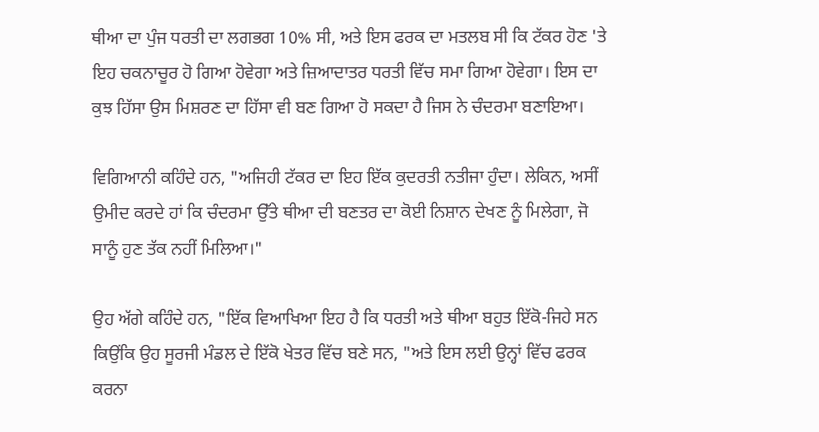ਥੀਆ ਦਾ ਪੁੰਜ ਧਰਤੀ ਦਾ ਲਗਭਗ 10% ਸੀ, ਅਤੇ ਇਸ ਫਰਕ ਦਾ ਮਤਲਬ ਸੀ ਕਿ ਟੱਕਰ ਹੋਣ 'ਤੇ ਇਹ ਚਕਨਾਚੂਰ ਹੋ ਗਿਆ ਹੋਵੇਗਾ ਅਤੇ ਜ਼ਿਆਦਾਤਰ ਧਰਤੀ ਵਿੱਚ ਸਮਾ ਗਿਆ ਹੋਵੇਗਾ। ਇਸ ਦਾ ਕੁਝ ਹਿੱਸਾ ਉਸ ਮਿਸ਼ਰਣ ਦਾ ਹਿੱਸਾ ਵੀ ਬਣ ਗਿਆ ਹੋ ਸਕਦਾ ਹੈ ਜਿਸ ਨੇ ਚੰਦਰਮਾ ਬਣਾਇਆ।

ਵਿਗਿਆਨੀ ਕਹਿੰਦੇ ਹਨ, "ਅਜਿਹੀ ਟੱਕਰ ਦਾ ਇਹ ਇੱਕ ਕੁਦਰਤੀ ਨਤੀਜਾ ਹੁੰਦਾ। ਲੇਕਿਨ, ਅਸੀਂ ਉਮੀਦ ਕਰਦੇ ਹਾਂ ਕਿ ਚੰਦਰਮਾ ਉੱਤੇ ਥੀਆ ਦੀ ਬਣਤਰ ਦਾ ਕੋਈ ਨਿਸ਼ਾਨ ਦੇਖਣ ਨੂੰ ਮਿਲੇਗਾ, ਜੋ ਸਾਨੂੰ ਹੁਣ ਤੱਕ ਨਹੀਂ ਮਿਲਿਆ।"

ਉਹ ਅੱਗੇ ਕਹਿੰਦੇ ਹਨ, "ਇੱਕ ਵਿਆਖਿਆ ਇਹ ਹੈ ਕਿ ਧਰਤੀ ਅਤੇ ਥੀਆ ਬਹੁਤ ਇੱਕੋ-ਜਿਹੇ ਸਨ ਕਿਉਂਕਿ ਉਹ ਸੂਰਜੀ ਮੰਡਲ ਦੇ ਇੱਕੋ ਖੇਤਰ ਵਿੱਚ ਬਣੇ ਸਨ, "ਅਤੇ ਇਸ ਲਈ ਉਨ੍ਹਾਂ ਵਿੱਚ ਫਰਕ ਕਰਨਾ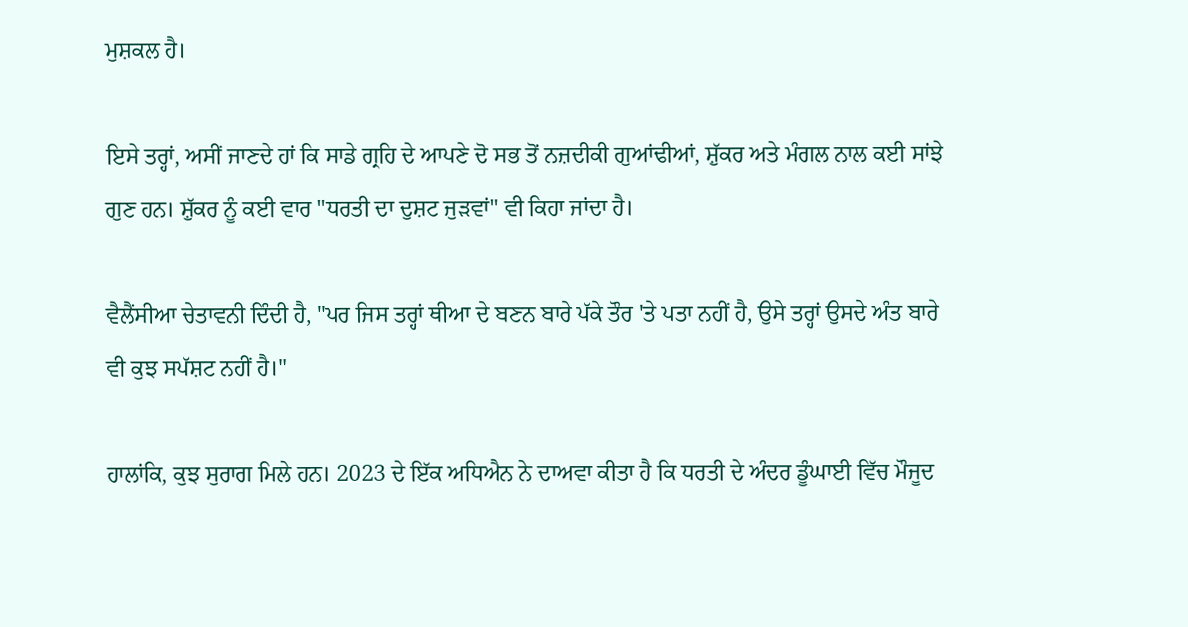ਮੁਸ਼ਕਲ ਹੈ।

ਇਸੇ ਤਰ੍ਹਾਂ, ਅਸੀਂ ਜਾਣਦੇ ਹਾਂ ਕਿ ਸਾਡੇ ਗ੍ਰਹਿ ਦੇ ਆਪਣੇ ਦੋ ਸਭ ਤੋਂ ਨਜ਼ਦੀਕੀ ਗੁਆਂਢੀਆਂ, ਸ਼ੁੱਕਰ ਅਤੇ ਮੰਗਲ ਨਾਲ ਕਈ ਸਾਂਝੇ ਗੁਣ ਹਨ। ਸ਼ੁੱਕਰ ਨੂੰ ਕਈ ਵਾਰ "ਧਰਤੀ ਦਾ ਦੁਸ਼ਟ ਜੁੜਵਾਂ" ਵੀ ਕਿਹਾ ਜਾਂਦਾ ਹੈ।

ਵੈਲੈਂਸੀਆ ਚੇਤਾਵਨੀ ਦਿੰਦੀ ਹੈ, "ਪਰ ਜਿਸ ਤਰ੍ਹਾਂ ਥੀਆ ਦੇ ਬਣਨ ਬਾਰੇ ਪੱਕੇ ਤੌਰ 'ਤੇ ਪਤਾ ਨਹੀਂ ਹੈ, ਉਸੇ ਤਰ੍ਹਾਂ ਉਸਦੇ ਅੰਤ ਬਾਰੇ ਵੀ ਕੁਝ ਸਪੱਸ਼ਟ ਨਹੀਂ ਹੈ।"

ਹਾਲਾਂਕਿ, ਕੁਝ ਸੁਰਾਗ ਮਿਲੇ ਹਨ। 2023 ਦੇ ਇੱਕ ਅਧਿਐਨ ਨੇ ਦਾਅਵਾ ਕੀਤਾ ਹੈ ਕਿ ਧਰਤੀ ਦੇ ਅੰਦਰ ਡੂੰਘਾਈ ਵਿੱਚ ਮੌਜੂਦ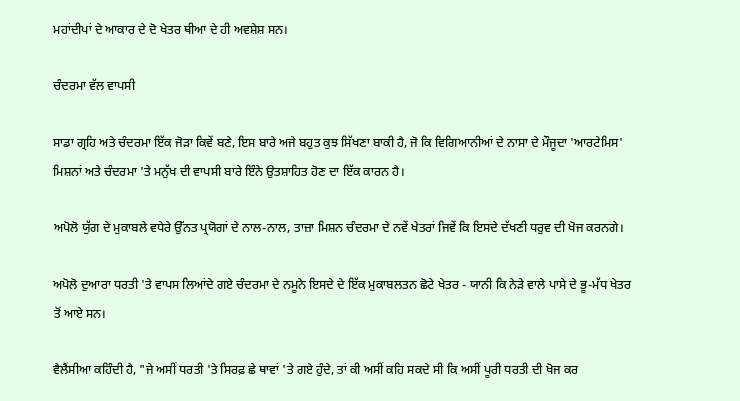ਮਹਾਂਦੀਪਾਂ ਦੇ ਆਕਾਰ ਦੇ ਦੋ ਖੇਤਰ ਥੀਆ ਦੇ ਹੀ ਅਵਸ਼ੇਸ਼ ਸਨ।

ਚੰਦਰਮਾ ਵੱਲ ਵਾਪਸੀ

ਸਾਡਾ ਗ੍ਰਹਿ ਅਤੇ ਚੰਦਰਮਾ ਇੱਕ ਜੋੜਾ ਕਿਵੇਂ ਬਣੇ, ਇਸ ਬਾਰੇ ਅਜੇ ਬਹੁਤ ਕੁਝ ਸਿੱਖਣਾ ਬਾਕੀ ਹੈ, ਜੋ ਕਿ ਵਿਗਿਆਨੀਆਂ ਦੇ ਨਾਸਾ ਦੇ ਮੌਜੂਦਾ 'ਆਰਟੇਮਿਸ' ਮਿਸ਼ਨਾਂ ਅਤੇ ਚੰਦਰਮਾ 'ਤੇ ਮਨੁੱਖ ਦੀ ਵਾਪਸੀ ਬਾਰੇ ਇੰਨੇ ਉਤਸ਼ਾਹਿਤ ਹੋਣ ਦਾ ਇੱਕ ਕਾਰਨ ਹੈ।

ਅਪੋਲੋ ਯੁੱਗ ਦੇ ਮੁਕਾਬਲੇ ਵਧੇਰੇ ਉੱਨਤ ਪ੍ਰਯੋਗਾਂ ਦੇ ਨਾਲ-ਨਾਲ, ਤਾਜ਼ਾ ਮਿਸ਼ਨ ਚੰਦਰਮਾ ਦੇ ਨਵੇਂ ਖੇਤਰਾਂ ਜਿਵੇਂ ਕਿ ਇਸਦੇ ਦੱਖਣੀ ਧਰੁਵ ਦੀ ਖੋਜ ਕਰਨਗੇ।

ਅਪੋਲੋ ਦੁਆਰਾ ਧਰਤੀ 'ਤੇ ਵਾਪਸ ਲਿਆਂਦੇ ਗਏ ਚੰਦਰਮਾ ਦੇ ਨਮੂਨੇ ਇਸਦੇ ਦੇ ਇੱਕ ਮੁਕਾਬਲਤਨ ਛੋਟੇ ਖੇਤਰ - ਯਾਨੀ ਕਿ ਨੇੜੇ ਵਾਲੇ ਪਾਸੇ ਦੇ ਭੂ-ਮੱਧ ਖੇਤਰ ਤੋਂ ਆਏ ਸਨ।

ਵੈਲੈਂਸੀਆ ਕਹਿੰਦੀ ਹੈ, "ਜੇ ਅਸੀਂ ਧਰਤੀ 'ਤੇ ਸਿਰਫ਼ ਛੇ ਥਾਵਾਂ 'ਤੇ ਗਏ ਹੁੰਦੇ, ਤਾਂ ਕੀ ਅਸੀਂ ਕਹਿ ਸਕਦੇ ਸੀ ਕਿ ਅਸੀਂ ਪੂਰੀ ਧਰਤੀ ਦੀ ਖੋਜ ਕਰ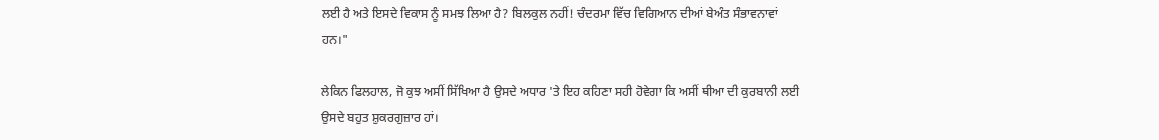ਲਈ ਹੈ ਅਤੇ ਇਸਦੇ ਵਿਕਾਸ ਨੂੰ ਸਮਝ ਲਿਆ ਹੈ? ਬਿਲਕੁਲ ਨਹੀਂ! ਚੰਦਰਮਾ ਵਿੱਚ ਵਿਗਿਆਨ ਦੀਆਂ ਬੇਅੰਤ ਸੰਭਾਵਨਾਵਾਂ ਹਨ।"

ਲੇਕਿਨ ਫਿਲਹਾਲ, ਜੋ ਕੁਝ ਅਸੀਂ ਸਿੱਖਿਆ ਹੈ ਉਸਦੇ ਅਧਾਰ 'ਤੇ ਇਹ ਕਹਿਣਾ ਸਹੀ ਹੋਵੇਗਾ ਕਿ ਅਸੀਂ ਥੀਆ ਦੀ ਕੁਰਬਾਨੀ ਲਈ ਉਸਦੇ ਬਹੁਤ ਸ਼ੁਕਰਗੁਜ਼ਾਰ ਹਾਂ।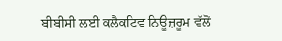ਬੀਬੀਸੀ ਲਈ ਕਲੈਕਟਿਵ ਨਿਊਜ਼ਰੂਮ ਵੱਲੋਂ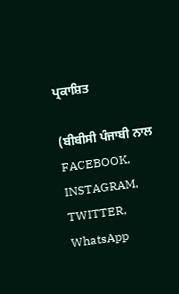ਪ੍ਰਕਾਸ਼ਿਤ

(ਬੀਬੀਸੀ ਪੰਜਾਬੀ ਨਾਲ FACEBOOK, INSTAGRAM, TWITTER, WhatsApp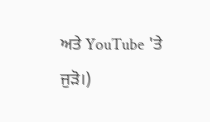ਅਤੇ YouTube 'ਤੇ ਜੁੜੋ।)